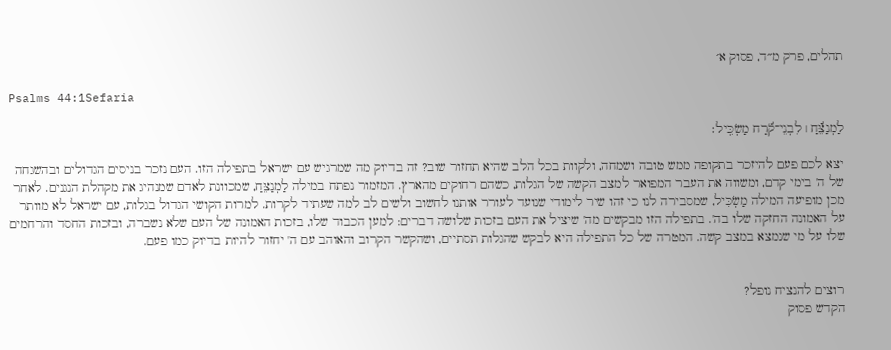תהלים, פרק מ״ד, פסוק א׳

Psalms 44:1Sefaria

לַמְנַצֵּ֬חַ ׀ לִבְנֵי־קֹ֬רַח מַשְׂכִּֽיל׃

יצא לכם פעם להיזכר בתקופה ממש טובה ושמחה, ולקוות בכל הלב שהיא תחזור שוב? זה בדיוק מה שמרגיש עם ישראל בתפילה הזו. העם נזכר בניסים הגדולים ובהשגחה של ה' בימי קדם, ומשווה את העבר המפואר למצב הקשה של הגלות, כשהם רחוקים מהארץ. המזמור נפתח במילה לַמְנַצֵּחַ, שמכוונת לאדם שמנהיג את מקהלת הנגנים. לאחר מכן מופיעה המילה מַשְׂכִּיל, שמסבירה לנו כי זהו שיר לימודי שנועד לעורר אותנו לחשוב ולשים לב למה שעתיד לקרות. למרות הקושי הגדול בגלות, עם ישראל לא מוותר על האמונה החזקה שלו בה'. בתפילה הזו מבקשים מה' שיציל את העם בזכות שלושה דברים: למען הכבוד שלו, בזכות האמונה של העם שלא נשברה, ובזכות החסד והרחמים שלו על מי שנמצא במצב קשה. המטרה של כל התפילה היא לבקש שהגלות תסתיים, ושהקשר הקרוב והאוהב עם ה' יחזור להיות בדיוק כמו פעם.


רוצים להנציח נופל?
הקדש פסוק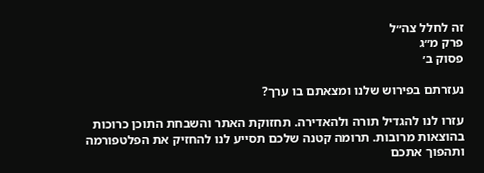זה לחלל צה״ל
פרק מ״ג
פסוק ב׳

נעזרתם בפירוש שלנו ומצאתם בו ערך?

עזרו לנו להגדיל תורה ולהאדירה. תחזוקת האתר והשבחת התוכן כרוכות בהוצאות מרובות. תרומה קטנה שלכם תסייע לנו להחזיק את הפלטפורמה ותהפוך אתכם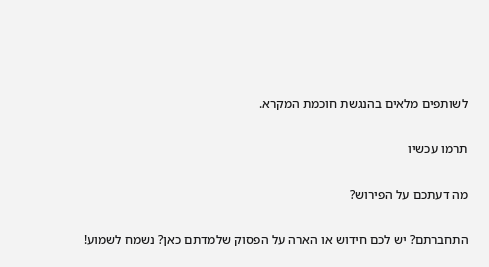לשותפים מלאים בהנגשת חוכמת המקרא.

תרמו עכשיו

מה דעתכם על הפירוש?

התחברתם? יש לכם חידוש או הארה על הפסוק שלמדתם כאן? נשמח לשמוע!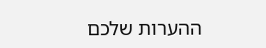ההערות שלכם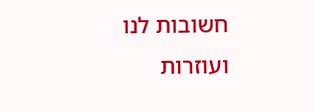חשובות לנו ועוזרות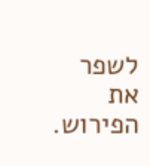לשפר את הפירוש.